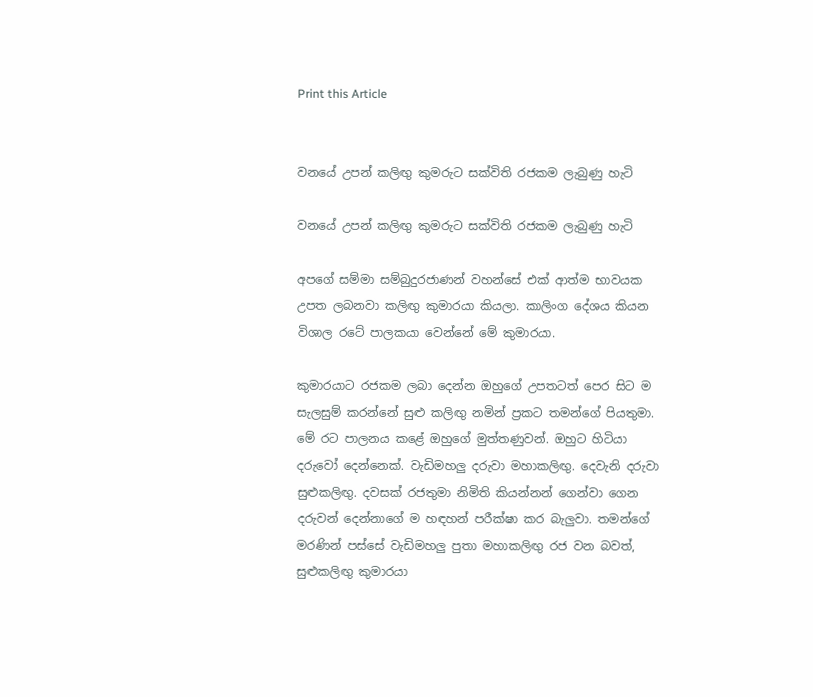Print this Article


වනයේ උපන් කලිඟු කුමරුට සක්විති රජකම ලැබුණු හැටි

වනයේ උපන් කලිඟු කුමරුට සක්විති රජකම ලැබුණු හැටි

අපගේ සම්මා සම්බුදුරජාණන් වහන්සේ එක් ආත්ම භාවයක උපත ලබනවා කලිඟු කුමාරයා කියලා. කාලිංග දේශය කියන විශාල රටේ පාලකයා වෙන්නේ මේ කුමාරයා.

කුමාරයාට රජකම ලබා දෙන්න ඔහුගේ උපතටත් පෙර සිට ම සැලසුම් කරන්නේ සුළු කලිඟු නමින් ප්‍රකට තමන්ගේ පියතුමා. මේ රට පාලනය කළේ ඔහුගේ මුත්තණුවන්. ඔහුට හිටියා දරුවෝ දෙන්නෙක්. වැඩිමහලු දරුවා මහාකලිඟු. දෙවැනි දරුවා සුළුකලිඟු. දවසක් රජතුමා නිමිති කියන්නන් ගෙන්වා ගෙන දරුවන් දෙන්නාගේ ම හඳහන් පරීක්ෂා කර බැලුවා. තමන්ගේ මරණින් පස්සේ වැඩිමහලු පුතා මහාකලිඟු රජ වන බවත්, සුළුකලිඟු කුමාරයා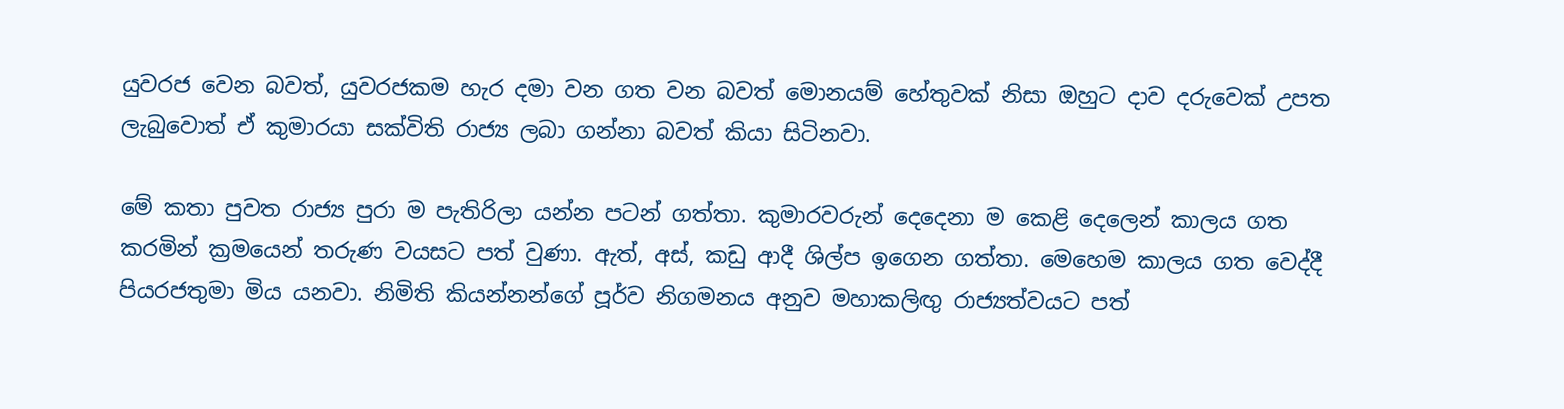යුවරජ වෙන බවත්, යුවරජකම හැර දමා වන ගත වන බවත් මොනයම් හේතුවක් නිසා ඔහුට දාව දරුවෙක් උපත ලැබුවොත් ඒ කුමාරයා සක්විති රාජ්‍ය ලබා ගන්නා බවත් කියා සිටිනවා.

මේ කතා පුවත රාජ්‍ය පුරා ම පැතිරිලා යන්න පටන් ගත්තා. කුමාරවරුන් දෙදෙනා ම කෙළි දෙලෙන් කාලය ගත කරමින් ක්‍රමයෙන් තරුණ වයසට පත් වුණා. ඇත්, අස්, කඩු ආදී ශිල්ප ඉගෙන ගත්තා. මෙහෙම කාලය ගත වෙද්දී පියරජතුමා මිය යනවා. නිමිති කියන්නන්ගේ පූර්ව නිගමනය අනුව මහාකලිඟු රාජ්‍යත්වයට පත්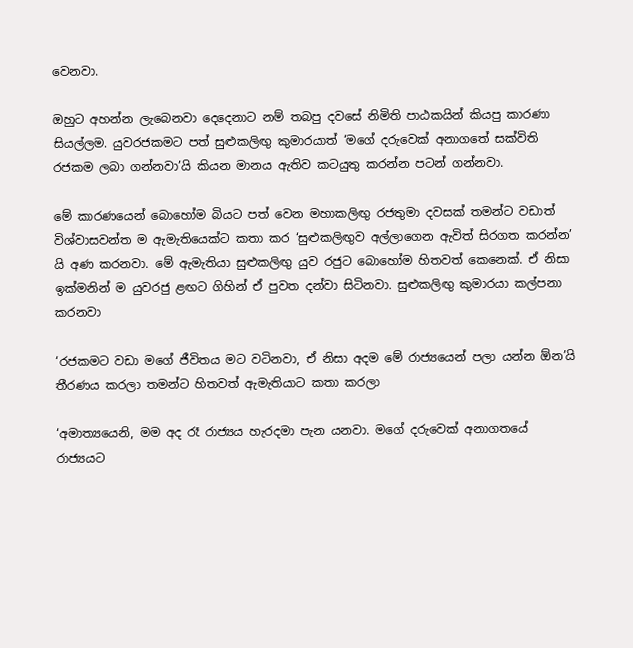වෙනවා.

ඔහුට අහන්න ලැබෙනවා දෙදෙනාට නම් තබපු දවසේ නිමිති පාඨකයින් කියපු කාරණා සියල්ලම. යුවරජකමට පත් සුළුකලිඟු කුමාරයාත් ‘මගේ දරුවෙක් අනාගතේ සක්විති රජකම ලබා ගන්නවා’යි කියන මානය ඇතිව කටයුතු කරන්න පටන් ගන්නවා.

මේ කාරණයෙන් බොහෝම බියට පත් වෙන මහාකලිඟු රජතුමා දවසක් තමන්ට වඩාත් විශ්වාසවන්ත ම ඇමැතියෙක්ට කතා කර ‘සුළුකලිඟුව අල්ලාගෙන ඇවිත් සිරගත කරන්න’ යි අණ කරනවා. මේ ඇමැතියා සුළුකලිඟු යුව රජුට බොහෝම හිතවත් කෙනෙක්. ඒ නිසා ඉක්මනින් ම යුවරජු ළඟට ගිහින් ඒ පුවත දන්වා සිටිනවා. සුළුකලිඟු කුමාරයා කල්පනා කරනවා

‘රජකමට වඩා මගේ ජීවිතය මට වටිනවා, ඒ නිසා අදම මේ රාජ්‍යයෙන් පලා යන්න ඕන’යි තීරණය කරලා තමන්ට හිතවත් ඇමැතියාට කතා කරලා

‘අමාත්‍යයෙනි, මම අද රෑ රාජ්‍යය හැරදමා පැන යනවා. මගේ දරුවෙක් අනාගතයේ රාජ්‍යයට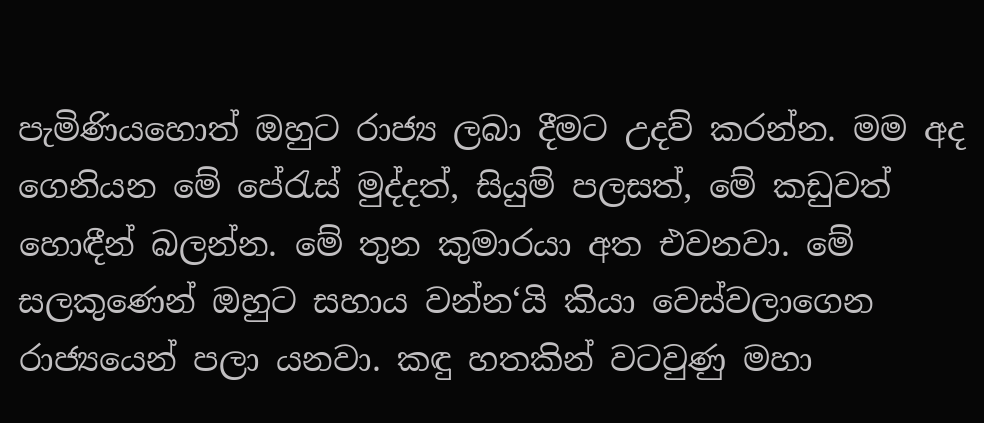පැමිණියහොත් ඔහුට රාජ්‍ය ලබා දීමට උදව් කරන්න. මම අද ගෙනියන මේ පේරැස් මුද්දත්, සියුම් පලසත්, මේ කඩුවත් හොඳීන් බලන්න. මේ තුන කුමාරයා අත එවනවා. මේ සලකුණෙන් ඔහුට සහාය වන්න‘යි කියා වෙස්වලාගෙන රාජ්‍යයෙන් පලා යනවා. කඳු හතකින් වටවුණු මහා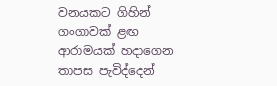වනයකට ගිහින් ගංගාවක් ළඟ ආරාමයක් හදාගෙන තාපස පැවිද්දෙන්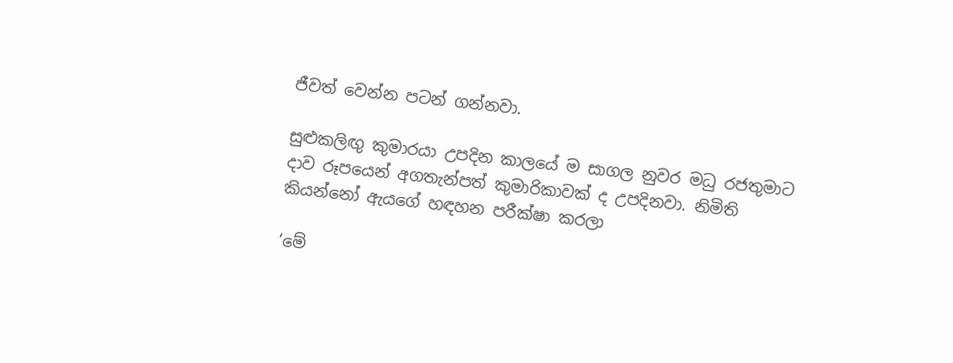ජීවත් වෙන්න පටන් ගන්නවා.

සුළුකලිඟු කුමාරයා උපදින කාලයේ ම සාගල නුවර මධු රජතුමාට දාව රූපයෙන් අගතැන්පත් කුමාරිකාවක් ද උපදිනවා. නිමිති කියන්නෝ ඇයගේ හඳහන පරීක්ෂා කරලා

‘මේ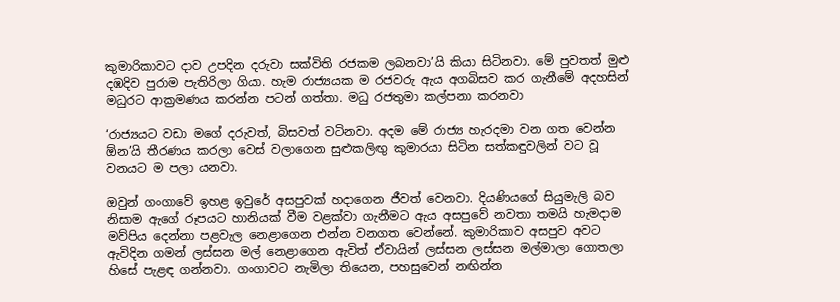කුමාරිකාවට දාව උපදින දරුවා සක්විති රජකම ලබනවා’යි කියා සිටිනවා. මේ පුවතත් මුළු දඹදිව පුරාම පැතිරිලා ගියා. හැම රාජ්‍යයක ම රජවරු ඇය අගබිසව කර ගැනීමේ අදහසින් මධුරට ආක්‍රමණය කරන්න පටන් ගත්තා. මධු රජතුමා කල්පනා කරනවා

‘රාජ්‍යයට වඩා මගේ දරුවත්, බිසවත් වටිනවා. අදම මේ රාජ්‍ය හැරදමා වන ගත වෙන්න ඕන’යි තීරණය කරලා වෙස් වලාගෙන සුළුකලිඟු කුමාරයා සිටින සත්කඳුවලින් වට වූ වනයට ම පලා යනවා.

ඔවුන් ගංගාවේ ඉහළ ඉවුරේ අසපුවක් හදාගෙන ජීවත් වෙනවා. දියණියගේ සියුමැලි බව නිසාම ඇගේ රූපයට හානියක් වීම වළක්වා ගැනීමට ඇය අසපුවේ නවතා තමයි හැමදාම මව්පිය දෙන්නා පළවැල නෙළාගෙන එන්න වනගත වෙන්නේ. කුමාරිකාව අසපුව අවට ඇවිදින ගමන් ලස්සන මල් නෙළාගෙන ඇවිත් ඒවායින් ලස්සන ලස්සන මල්මාලා ගොතලා හිසේ පැළඳ ගන්නවා. ගංගාවට නැමිලා තියෙන, පහසුවෙන් නඟින්න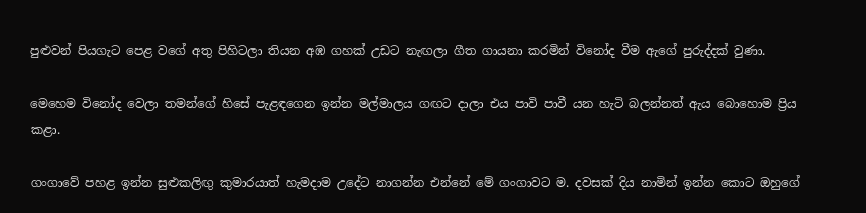පුළුවන් පියගැට පෙළ වගේ අතු පිහිටලා තියන අඹ ගහක් උඩට නැඟලා ගීත ගායනා කරමින් විනෝද වීම ඇගේ පුරුද්දක් වුණා.

මෙහෙම විනෝද වෙලා තමන්ගේ හිසේ පැළඳගෙන ඉන්න මල්මාලය ගඟට දාලා එය පාවි පාවී යන හැටි බලන්නත් ඇය බොහොම ප්‍රිය කළා.

ගංගාවේ පහළ ඉන්න සුළුකලිඟු කුමාරයාත් හැමදාම උදේට නාගන්න එන්නේ මේ ගංගාවට ම. දවසක් දිය නාමින් ඉන්න කොට ඔහුගේ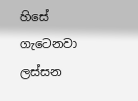හිසේ ගැටෙනවා ලස්සන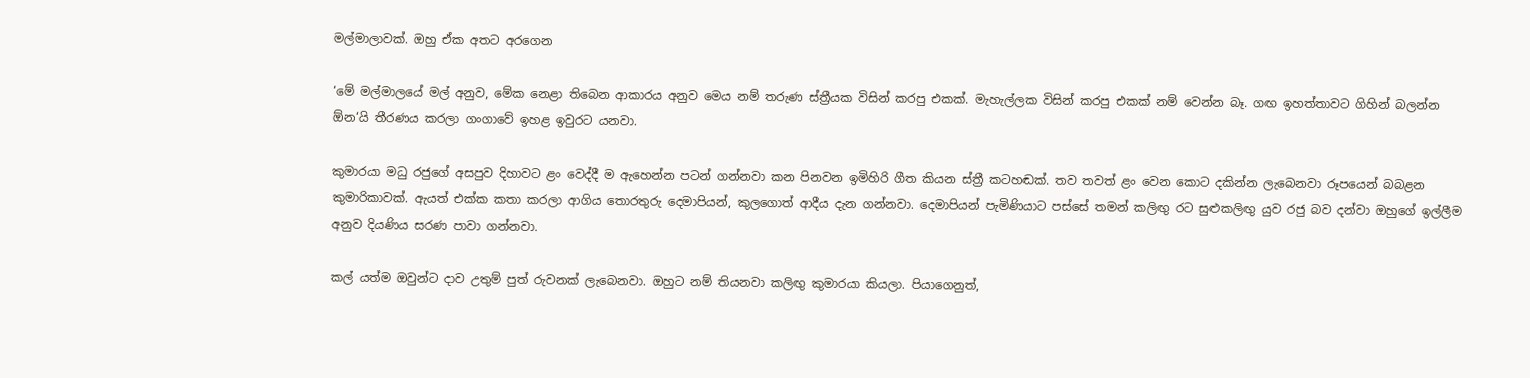මල්මාලාවක්. ඔහු ඒක අතට අරගෙන

‘මේ මල්මාලයේ මල් අනුව, මේක නෙළා තිබෙන ආකාරය අනුව මෙය නම් තරුණ ස්ත්‍රීයක විසින් කරපු එකක්. මැහැල්ලක විසින් කරපු එකක් නම් වෙන්න බෑ. ගඟ ඉහත්තාවට ගිහින් බලන්න ඕන‘යි තීරණය කරලා ගංගාවේ ඉහළ ඉවුරට යනවා.

කුමාරයා මධු රජුගේ අසපුව දිහාවට ළං වෙද්දී ම ඇහෙන්න පටන් ගන්නවා කන පිනවන ඉමිහිරි ගීත කියන ස්ත්‍රී කටහඬක්. තව තවත් ළං වෙන කොට දකින්න ලැබෙනවා රූපයෙන් බබළන කුමාරිකාවක්. ඇයත් එක්ක කතා කරලා ආගිය තොරතුරු දෙමාපියන්, කුලගොත් ආදීය දැන ගන්නවා. දෙමාපියන් පැමිණියාට පස්සේ තමන් කලිඟු රට සුළුකලිඟු යුව රජු බව දන්වා ඔහුගේ ඉල්ලීම අනුව දියණිය සරණ පාවා ගන්නවා.

කල් යත්ම ඔවුන්ට දාව උතුම් පුත් රුවනක් ලැබෙනවා. ඔහුට නම් තියනවා කලිඟු කුමාරයා කියලා. පියාගෙනුත්,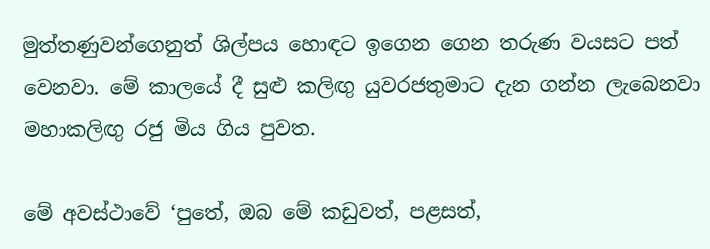මුත්තණුවන්ගෙනුත් ශිල්පය හොඳට ඉගෙන ගෙන තරුණ වයසට පත් වෙනවා. මේ කාලයේ දී සුළු කලිඟු යුවරජතුමාට දැන ගන්න ලැබෙනවා මහාකලිඟු රජු මිය ගිය පුවත.

මේ අවස්ථාවේ ‘පුතේ, ඔබ මේ කඩුවත්, පළසත්,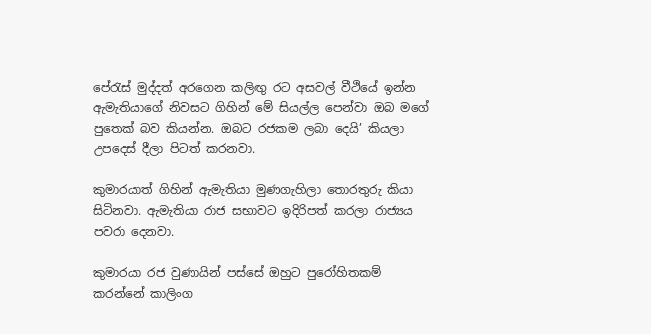පේරැස් මුද්දත් අරගෙන කලිඟු රට අසවල් වීථියේ ඉන්න ඇමැතියාගේ නිවසට ගිහින් මේ සියල්ල පෙන්වා ඔබ මගේ පුතෙක් බව කියන්න. ඔබට රජකම ලබා දෙයි’ කියලා උපදෙස් දීලා පිටත් කරනවා.

කුමාරයාත් ගිහින් ඇමැතියා මුණගැහිලා තොරතුරු කියා සිටිනවා. ඇමැතියා රාජ සභාවට ඉදිරිපත් කරලා රාජ්‍යය පවරා දෙනවා.

කුමාරයා රජ වුණායින් පස්සේ ඔහුට පුරෝහිතකම් කරන්නේ කාලිංග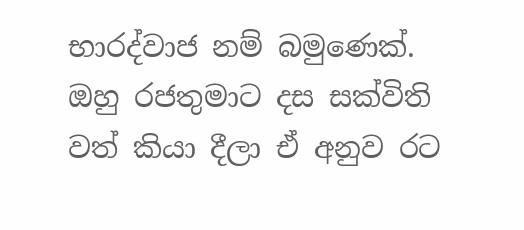භාරද්වාජ නම් බමුණෙක්. ඔහු රජතුමාට දස සක්විති වත් කියා දීලා ඒ අනුව රට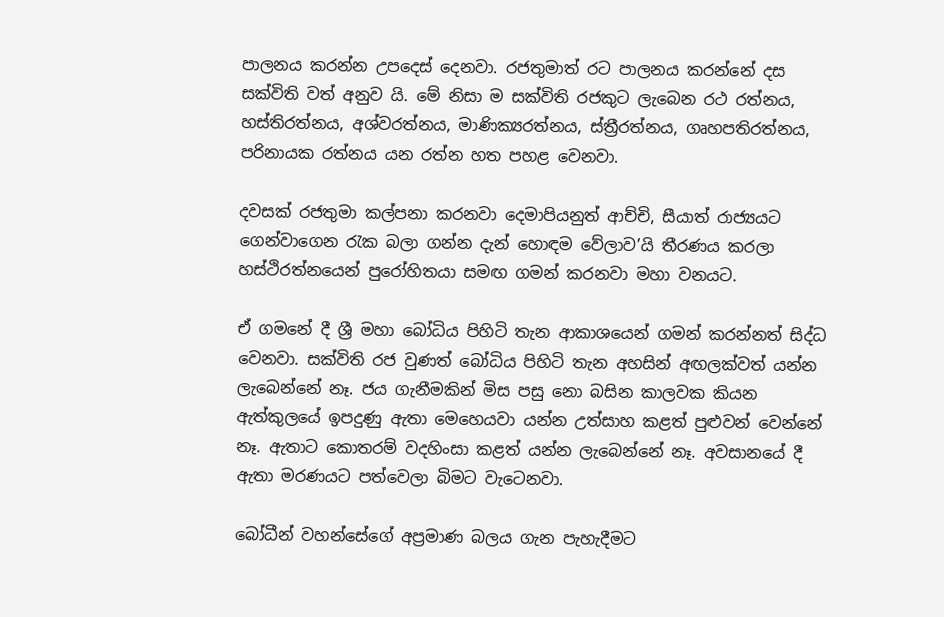පාලනය කරන්න උපදෙස් දෙනවා. රජතුමාත් රට පාලනය කරන්නේ දස සක්විති වත් අනුව යි. මේ නිසා ම සක්විති රජකුට ලැබෙන රථ රත්නය, හස්තිරත්නය, අශ්වරත්නය, මාණික්‍යරත්නය, ස්ත්‍රීරත්නය, ගෘහපතිරත්නය, පරිනායක රත්නය යන රත්න හත පහළ වෙනවා.

දවසක් රජතුමා කල්පනා කරනවා දෙමාපියනුත් ආච්චි, සීයාත් රාජ්‍යයට ගෙන්වාගෙන රැක බලා ගන්න දැන් හොඳම වේලාව’යි තීරණය කරලා හස්ථිරත්නයෙන් පුරෝහිතයා සමඟ ගමන් කරනවා මහා වනයට.

ඒ ගමනේ දී ශ්‍රී මහා බෝධිය පිහිටි තැන ආකාශයෙන් ගමන් කරන්නත් සිද්ධ වෙනවා. සක්විති රජ වුණත් බෝධිය පිහිටි තැන අහසින් අඟලක්වත් යන්න ලැබෙන්නේ නෑ. ජය ගැනීමකින් මිස පසු නො බසින කාලවක කියන ඇත්කුලයේ ඉපදුණු ඇතා මෙහෙයවා යන්න උත්සාහ කළත් පුළුවන් වෙන්නේ නෑ. ඇතාට කොතරම් වදහිංසා කළත් යන්න ලැබෙන්නේ නෑ. අවසානයේ දී ඇතා මරණයට පත්වෙලා බිමට වැටෙනවා.

බෝධීන් වහන්සේගේ අප්‍රමාණ බලය ගැන පැහැදීමට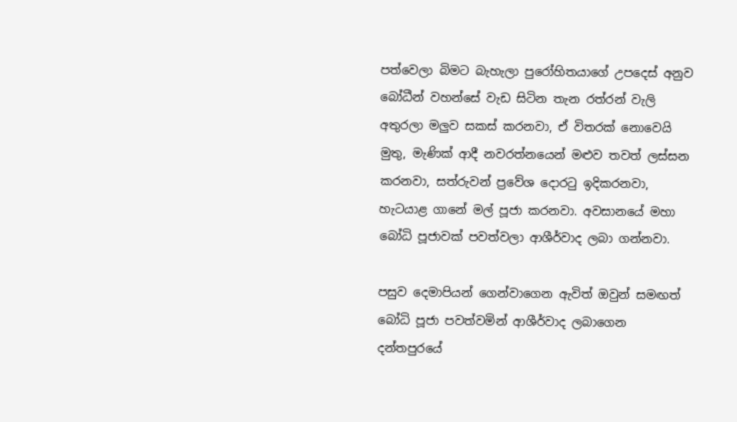පත්වෙලා බිමට බැහැලා පුරෝහිතයාගේ උපදෙස් අනුව බෝධීන් වහන්සේ වැඩ සිටින තැන රත්රන් වැලි අතුරලා මලුව සකස් කරනවා, ඒ විතරක් නොවෙයි මුතු, මැණික් ආදී නවරත්නයෙන් මළුව තවත් ලස්සන කරනවා, සත්රුවන් ප්‍රවේශ දොරටු ඉදිකරනවා, හැටයාළ ගානේ මල් පූජා කරනවා. අවසානයේ මහා බෝධි පූජාවක් පවත්වලා ආශීර්වාද ලබා ගන්නවා.

පසුව දෙමාපියන් ගෙන්වාගෙන ඇවිත් ඔවුන් සමඟත් බෝධි පූජා පවත්වමින් ආශීර්වාද ලබාගෙන දන්තපුරයේ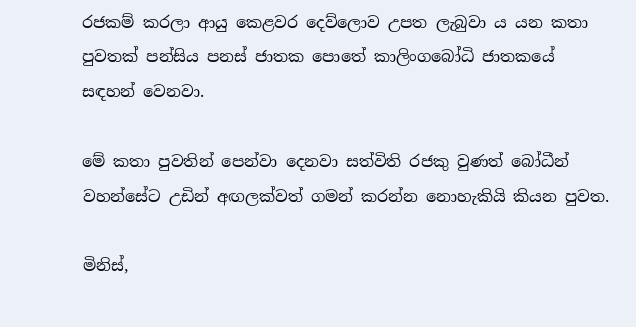රජකම් කරලා ආයු කෙළවර දෙව්ලොව උපත ලැබුවා ය යන කතා පුවතක් පන්සිය පනස් ජාතක පොතේ කාලිංගබෝධි ජාතකයේ සඳහන් වෙනවා.

මේ කතා පුවතින් පෙන්වා දෙනවා සත්විති රජකු වුණත් බෝධීන් වහන්සේට උඩින් අඟලක්වත් ගමන් කරන්න නොහැකියි කියන පුවත.

මිනිස්,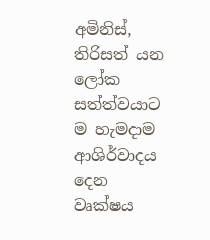අමිනිස්, තිරිසත් යන ලෝක සත්ත්වයාට ම හැමදාම ආශිර්වාදය දෙන වෘක්ෂය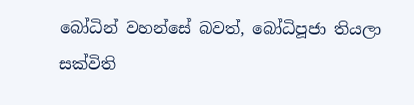බෝධින් වහන්සේ බවත්, බෝධිපූජා තියලා සක්විති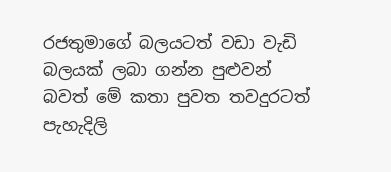රජතුමාගේ බලයටත් වඩා වැඩි බලයක් ලබා ගන්න පුළුවන් බවත් මේ කතා පුවත තවදුරටත් පැහැදිලි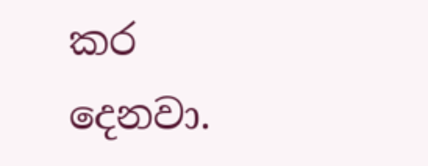කර දෙනවා.